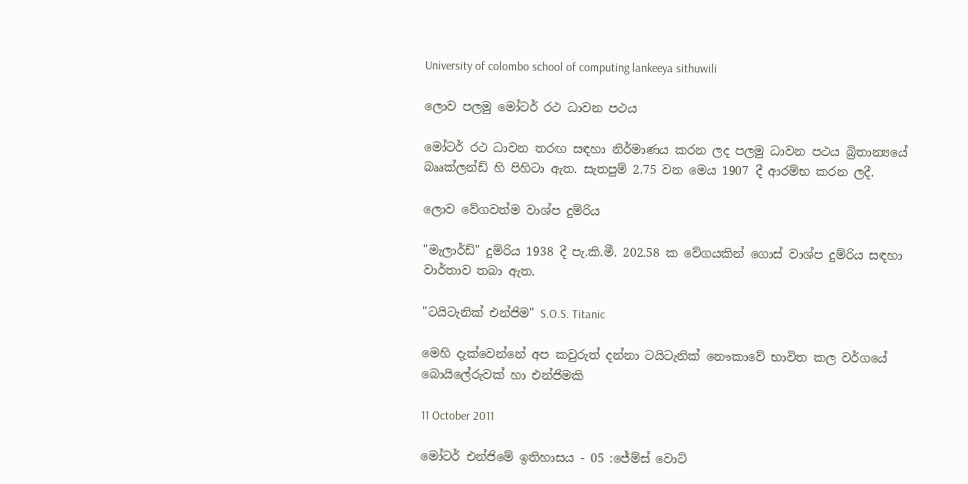University of colombo school of computing lankeeya sithuwili

ලොව පලමු මෝටර් රථ ධාවන පථය

මෝටර් රථ ධාවන තරඟ සඳහා නිර්මාණය කරන ලද පලමු ධාවන පථය බ්‍රිතාන්‍යයේ බෲක්ලන්ඩ් හි පිහිටා ඇත. සැතපුම් 2.75 වන මෙය 1907 දී ආරම්භ කරන ලදී.

ලොව වේගවත්ම වාශ්ප දුම්රිය

"මැලාර්ඩ්" දුම්රිය 1938 දී පැ.කි.මී. 202.58 ක වේගයකින් ගොස් වාශ්ප දුම්රිය සඳහා වාර්තාව තබා ඇත.

"ටයිටැනික් එන්ජිම" S.O.S. Titanic

මෙහි දැක්වෙන්නේ අප කවුරුත් දන්නා ටයිටැනික් නෞකාවේ භාවිත කල වර්ගයේ බොයිලේරුවක් හා එන්ජිමකි

11 October 2011

මෝටර් එන්ජිමේ ඉතිහාසය - 05 :ජේම්ස් වොට්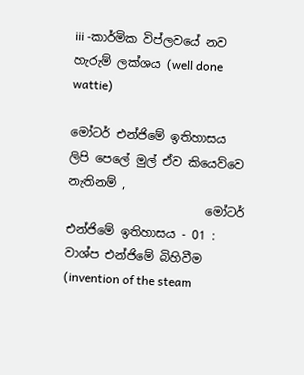iii -කාර්මික විප්ලවයේ නව හැරුම් ලක්ශය (well done wattie)

මෝටර් එන්ජිමේ ඉතිහාසය ලිපි පෙලේ මුල් ඒව කියෙව්වෙ නැතිනම් ,
                       මෝටර් එන්ජිමේ ඉතිහාසය - 01 : වාශ්ප එන්ජිමේ බිහිවීම (invention of the steam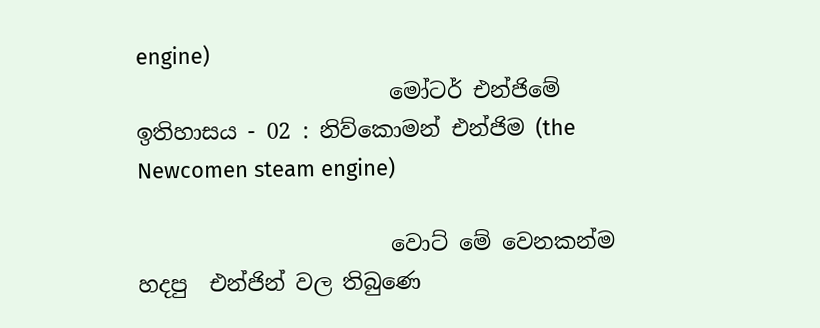engine)
                       මෝටර් එන්ජිමේ ඉතිහාසය - 02 : නිව්කොමන් එන්ජිම (the Newcomen steam engine)

                       වොට් මේ වෙනකන්ම හදපු  එන්ජින් වල තිබුණෙ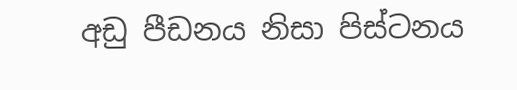අඩු පීඩනය නිසා පිස්ටනය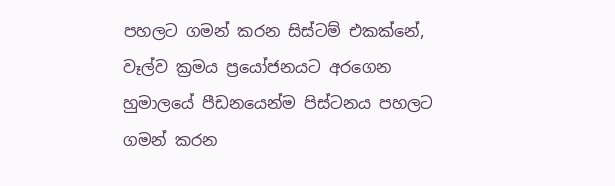පහලට ගමන් කරන සිස්ටම් එකක්නේ, වෑල්ව ක්‍රමය ප්‍රයෝජනයට අරගෙන හුමාලයේ පීඩනයෙන්ම පිස්ටනය පහලට ගමන් කරන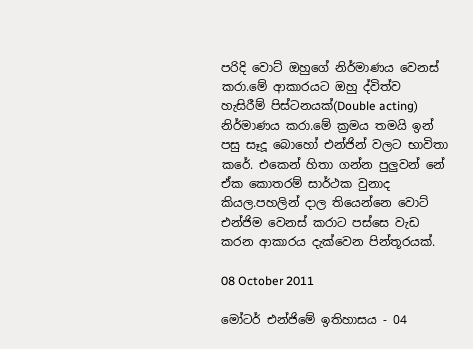පරිදි වොට් ඔහුගේ නිර්මාණය වෙනස් කරා.මේ ආකාරයට ඔහු ද්විත්ව හැසිරීම් පිස්ටනයක්(Double acting) නිර්මාණය කරා.මේ ක්‍රමය තමයි ඉන් පසු සෑදූ බොහෝ එන්ජින් වලට භාවිතා කරේ. එකෙන් හිතා ගන්න පුලුවන් නේ ඒක කොතරම් සාර්ථක වුනාද කියල.පහලින් දාල තියෙන්නෙ වොට් එන්ජිම වෙනස් කරාට පස්සෙ වැඩ කරන ආකාරය දැක්වෙන පින්තූරයක්.

08 October 2011

මෝටර් එන්ජිමේ ඉතිහාසය - 04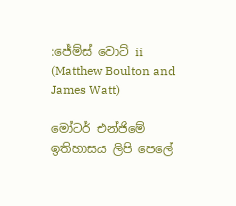:ජේම්ස් වොට් ii (Matthew Boulton and James Watt)

මෝටර් එන්ජිමේ ඉතිහාසය ලිපි පෙලේ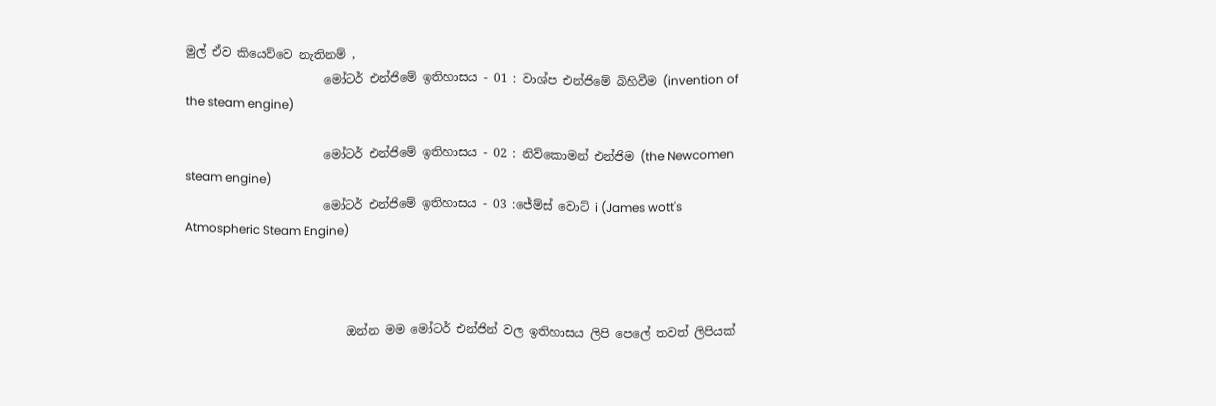මුල් ඒව කියෙව්වෙ නැතිනම් ,
                       මෝටර් එන්ජිමේ ඉතිහාසය - 01 : වාශ්ප එන්ජිමේ බිහිවීම (invention of the steam engine)

                       මෝටර් එන්ජිමේ ඉතිහාසය - 02 : නිව්කොමන් එන්ජිම (the Newcomen steam engine)
                       මෝටර් එන්ජිමේ ඉතිහාසය - 03 :ජේම්ස් වොට් i (James wott's Atmospheric Steam Engine)



                           ඔන්න මම මෝටර් එන්ජින් වල ඉතිහාසය ලිපි පෙලේ තවත් ලිපියක්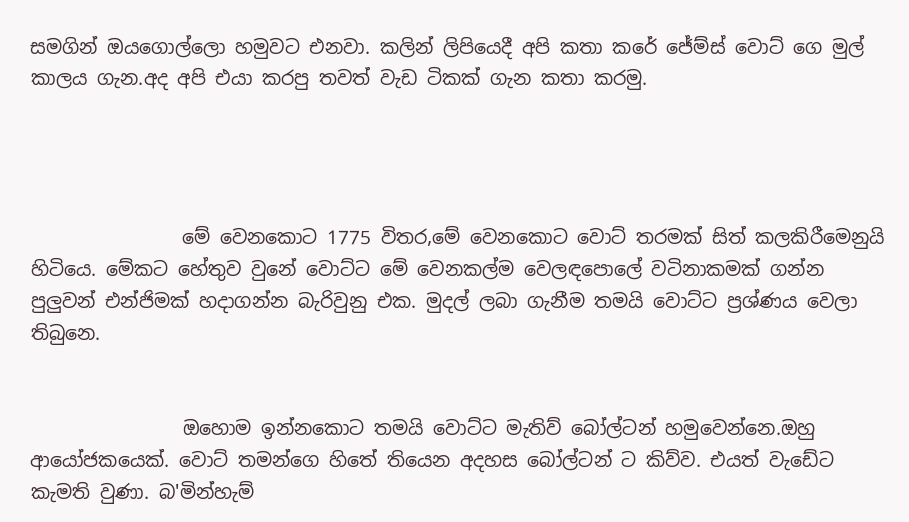සමගින් ඔයගොල්ලො හමුවට එනවා. කලින් ලිපියෙදී අපි කතා කරේ ජේම්ස් වොට් ගෙ මුල් කාලය ගැන.අද අපි එයා කරපු තවත් වැඩ ටිකක් ගැන කතා කරමු.




                මේ වෙනකොට 1775 විතර,මේ වෙනකොට වොට් තරමක් සිත් කලකිරීමෙනුයි හිටියෙ. මේකට හේතුව වුනේ වොට්ට මේ වෙනකල්ම වෙලඳපොලේ වටිනාකමක් ගන්න පුලුවන් එන්ජිමක් හදාගන්න බැරිවුනු එක. මුදල් ලබා ගැනීම තමයි වොට්ට ප්‍රශ්ණය වෙලා තිබුනෙ.


                ඔහොම ඉන්නකොට තමයි වොට්ට මැතිව් බෝල්ටන් හමුවෙන්නෙ.ඔහු ආයෝජකයෙක්. වොට් තමන්ගෙ හිතේ තියෙන අදහස බෝල්ටන් ට කිව්ව. එයත් වැඩේට කැමති වුණා. බ'මින්හැම්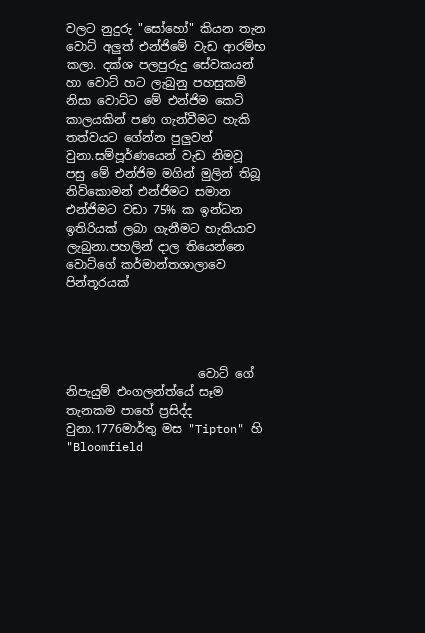වලට නුදුරු "සෝහෝ" කියන තැන වොට් අලුත් එන්ජිමේ වැඩ ආරම්භ කලා. දක්ශ පලපුරුදු සේවකයන් හා වොට් හට ලැබුනු පහසුකම් නිසා වොට්ට මේ එන්ජිම කෙටි කාලයකින් පණ ගැන්වීමට හැකි තත්වයට ගේන්න පුලුවන් වුනා.සම්පූර්ණයෙන් වැඩ නිමවූ පසු මේ එන්ජිම මගින් මුලින් තිබූ නිව්කොමන් එන්ජිමට සමාන එන්ජිමට වඩා 75% ක ඉන්ධන ඉතිරියක් ලබා ගැනීමට හැකියාව  ලැබුනා.පහලින් දාල තියෙන්නෙ වොට්ගේ කර්මාන්තශාලාවෙ පින්තූරයක්




                      වොට් ගේ නිපැයුම් එංගලන්ත්යේ සෑම තැනකම පාහේ ප්‍රසිද්ද වුනා.1776මාර්තු මස "Tipton" හි "Bloomfield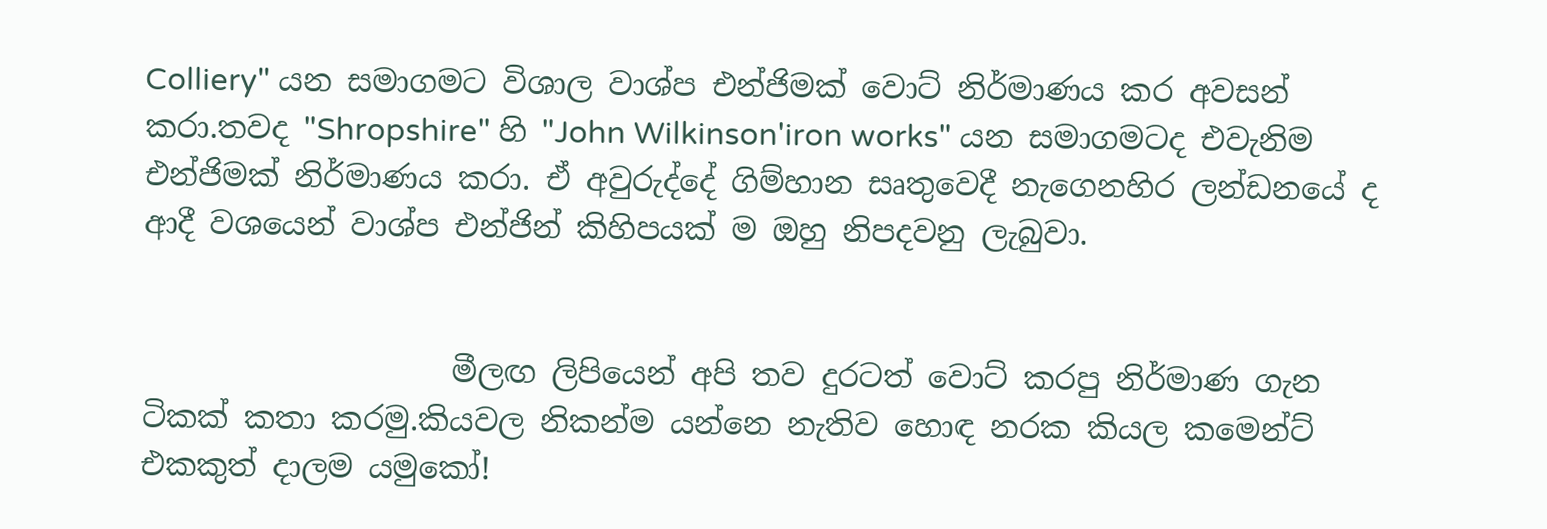Colliery" යන සමාගමට විශාල වාශ්ප එන්ජිමක් වොට් නිර්මාණය කර අවසන් කරා.තවද "Shropshire" හි "John Wilkinson'iron works" යන සමාගමටද එවැනිම එන්ජිමක් නිර්මාණය කරා. ඒ අවුරුද්දේ ගිම්හාන සෘතුවෙදී නැගෙනහිර ලන්ඩනයේ ද ආදී වශයෙන් වාශ්ප එන්ජින් කිහිපයක් ම ඔහු නිපදවනු ලැබුවා.


                    මීලඟ ලිපියෙන් අපි තව දුරටත් වොට් කරපු නිර්මාණ ගැන ටිකක් කතා කරමු.කියවල නිකන්ම යන්නෙ නැතිව හොඳ නරක කියල කමෙන්ට් එකකුත් දාලම යමුකෝ!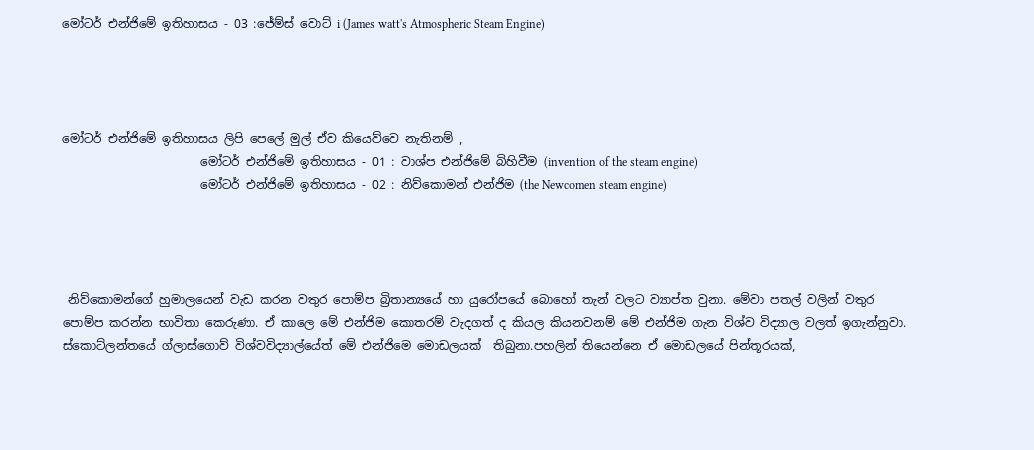මෝටර් එන්ජිමේ ඉතිහාසය - 03 :ජේම්ස් වොට් i (James watt's Atmospheric Steam Engine)




මෝටර් එන්ජිමේ ඉතිහාසය ලිපි පෙලේ මුල් ඒව කියෙව්වෙ නැතිනම් ,
                       මෝටර් එන්ජිමේ ඉතිහාසය - 01 : වාශ්ප එන්ජිමේ බිහිවීම (invention of the steam engine)
                       මෝටර් එන්ජිමේ ඉතිහාසය - 02 : නිව්කොමන් එන්ජිම (the Newcomen steam engine)




 නිව්කොමන්ගේ හුමාලයෙන් වැඩ කරන වතුර පොම්ප බ්‍රිතාන්‍යයේ හා යුරෝපයේ බොහෝ තැන් වලට ව්‍යාප්ත වුනා. මේවා පතල් වලින් වතුර පොම්ප කරන්න භාවිතා කෙරුණා. ඒ කාලෙ මේ එන්ජිම කොතරම් වැදගත් ද කියල කියනවනම් මේ එන්ජිම ගැන විශ්ව විද්‍යාල වලත් ඉගැන්නුවා. ස්කොට්ලන්තයේ ග්ලාස්ගොව් විශ්වවිද්‍යාල්යේත් මේ එන්ජිමෙ මොඩලයක්  තිබුනා.පහලින් තියෙන්නෙ ඒ මොඩලයේ පින්තූරයක්,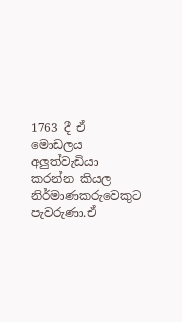1763 දී ඒ මොඩලය අලුත්වැඩියා කරන්න කියල නිර්මාණකරුවෙකුට පැවරුණා.ඒ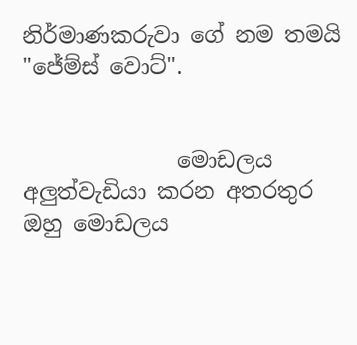නිර්මාණකරුවා ගේ නම තමයි "ජේම්ස් වොට්".


              මොඩලය අලුත්වැඩියා කරන අතරතුර ඔහු මොඩලය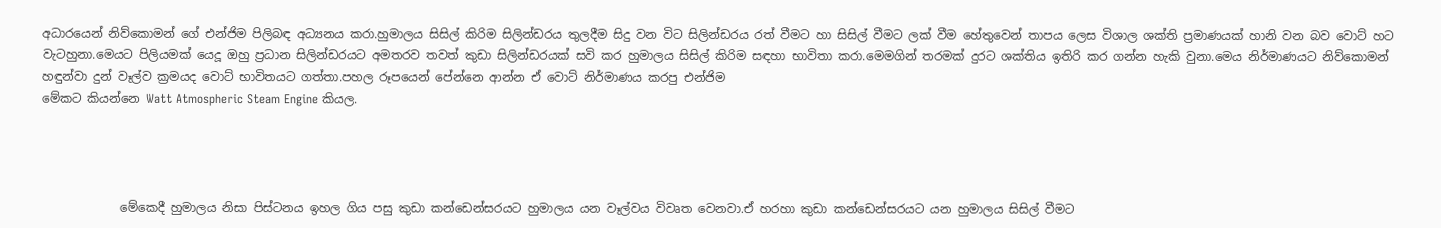අධාරයෙන් නිව්කොමන් ගේ එන්ජිම පිලිබඳ අධ්‍යනය කරා.හුමාලය සිසිල් කිරිම සිලින්ඩරය තුලදීම සිදු වන විට සිලින්ඩරය රත් වීමට හා සිසිල් වීමට ලක් වීම හේතුවෙන් තාපය ලෙස විශාල ශක්ති ප්‍රමාණයක් හානි වන බව වොට් හට වැටහුනා.මෙයට පිලියමක් යෙදූ ඔහු ප්‍රධාන සිලින්ඩරයට අමතරව තවත් කුඩා සිලින්ඩරයක් සවි කර හුමාලය සිසිල් කිරිම සඳහා භාවිතා කරා.මෙමගින් තරමක් දුරට ශක්තිය ඉතිරි කර ගන්න හැකි වුනා.මෙය නිර්මාණයට නිව්කොමන් හඳුන්වා දුන් වෑල්ව ක්‍රමයද වොට් භාවිතයට ගත්තා.පහල රූපයෙන් පේන්නෙ ආන්න ඒ වොට් නිර්මාණය කරපු එන්ජිම
මේකට කියන්නෙ Watt Atmospheric Steam Engine කියල.




             මේකෙදී හුමාලය නිසා පිස්ටනය ඉහල ගිය පසු කුඩා කන්ඩෙන්සරයට හුමාලය යන වෑල්වය විවෘත වෙනවා.ඒ හරහා කුඩා කන්ඩෙන්සරයට යන හුමාලය සිසිල් වීමට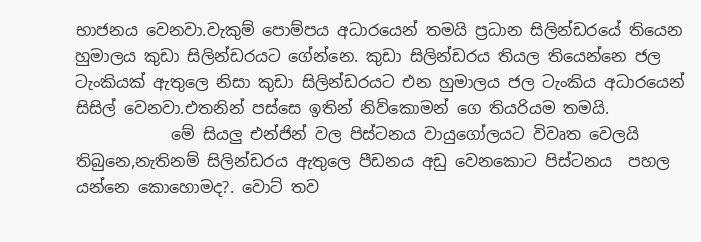භාජනය වෙනවා.වැකුම් පොම්පය අධාරයෙන් තමයි ප්‍රධාන සිලින්ඩරයේ තියෙන හුමාලය කුඩා සිලින්ඩරයට ගේන්නෙ. කුඩා සිලින්ඩරය තියල තියෙන්නෙ ජල ටැංකියක් ඇතුලෙ නිසා කුඩා සිලින්ඩරයට එන හුමාලය ජල ටැංකිය අධාරයෙන් සිසිල් වෙනවා.එතනින් පස්සෙ ඉතින් නිව්කොමන් ගෙ තියරියම තමයි.
            මේ සියලු එන්ජින් වල පිස්ටනය වායුගෝලයට විවෘත වෙලයි තිබුනෙ,නැතිනම් සිලින්ඩරය ඇතුලෙ පීඩනය අඩු වෙනකොට පිස්ටනය  පහල යන්නෙ කොහොමද?. වොට් තව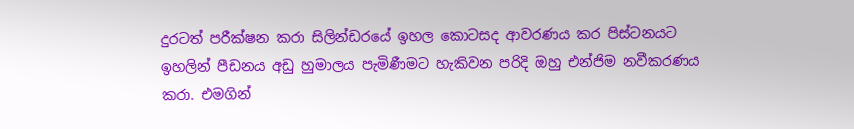දුරටත් පරීක්ෂන කරා සිලින්ඩරයේ ඉහල කොටසද ආවරණය කර පිස්ටනයට ඉහලින් පීඩනය අඩු හුමාලය පැමිණීමට හැකිවන පරිදි ඔහු එන්ජිම නවීකරණය කරා. එමගින්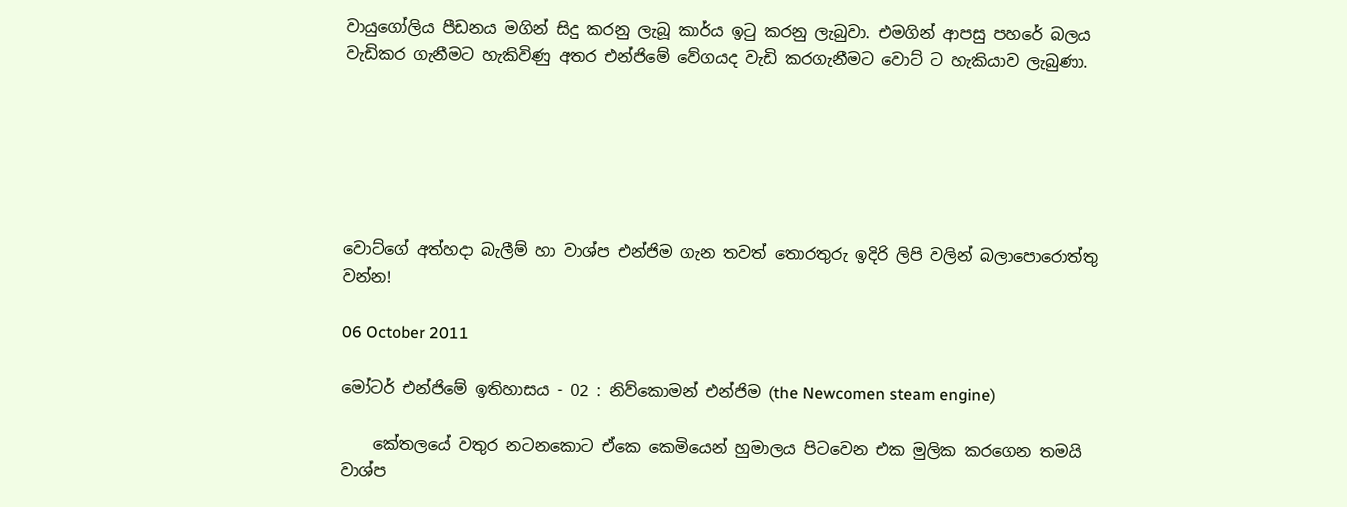වායුගෝලිය පීඩනය මගින් සිදු කරනු ලැබූ කාර්ය ඉටු කරනු ලැබුවා. එමගින් ආපසු පහරේ බලය වැඩිකර ගැනීමට හැකිවිණු අතර එන්ජිමේ වේගයද වැඩි කරගැනීමට වොට් ට හැකියාව ලැබුණා.






වොට්ගේ අත්හදා බැලීම් හා වාශ්ප එන්ජිම ගැන තවත් තොරතුරු ඉදිරි ලිපි වලින් බලාපොරොත්තු වන්න!

06 October 2011

මෝටර් එන්ජිමේ ඉතිහාසය - 02 : නිව්කොමන් එන්ජිම (the Newcomen steam engine)

    කේතලයේ වතුර නටනකොට ඒකෙ කෙමියෙන් හුමාලය පිටවෙන එක මුලික කරගෙන තමයි වාශ්ප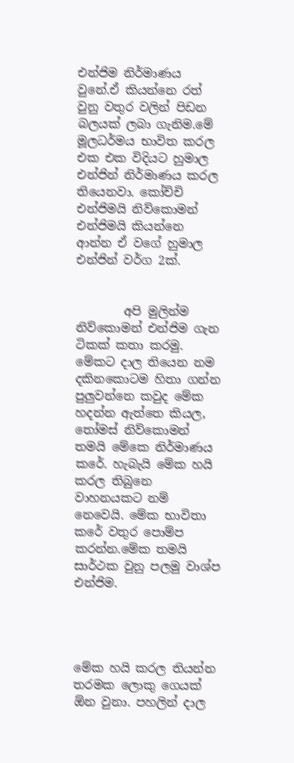එන්ජිම නිර්මාණය වුනේ.ඒ කියන්නෙ රත් වුනු වතුර වලින් පිඩන බලයක් ලබා ගැනිම.මේ මූලධර්මය භාවිත කරල එක එක විදියට හුමාල එන්ජින් නිර්මාණය කරල තියෙනවා. කෝච්චි එන්ජිමයි නිව්කොමන් එන්ජිමයි කියන්නෙ ආන්න ඒ වගේ හුමාල එන්ජින් වර්ග 2ක්.


        අපි මුලින්ම නිව්කොමන් එන්ජිම ගැන ටිකක් කතා කරමු. මේකට දාල තියෙන නම දකිනකොටම හිතා ගන්න පුලුවන්නෙ කවුද මේක හදන්න ඇත්තෙ කියල, තෝමස් නිව්කොමන් තමයි මේකෙ නිර්මාණය කරේ. හැබැයි මේක හයි කරල තිබුනෙ වාහනයකට නම් නෙවෙයි. මේක භාවිතා කරේ වතුර පොම්ප කරන්න.මේක තමයි සාර්ථක වුනු පලමු වාශ්ප එන්ජිම.




මේක හයි කරල තියන්න තරමක ලොකු ගෙයක් ඕන වුනා. පහලින් දාල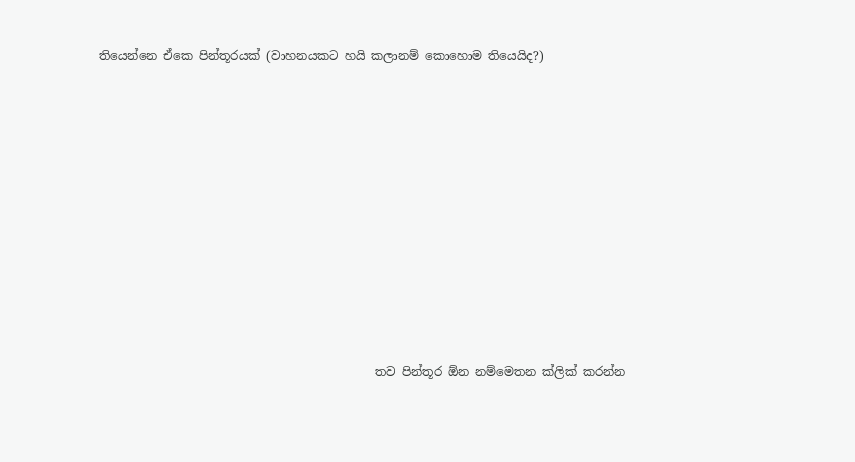තියෙන්නෙ ඒකෙ පින්තූරයක් (වාහනයකට හයි කලානම් කොහොම තියෙයිද?)










                                              තව පින්තූර ඕන නම්මෙතන ක්ලික් කරන්න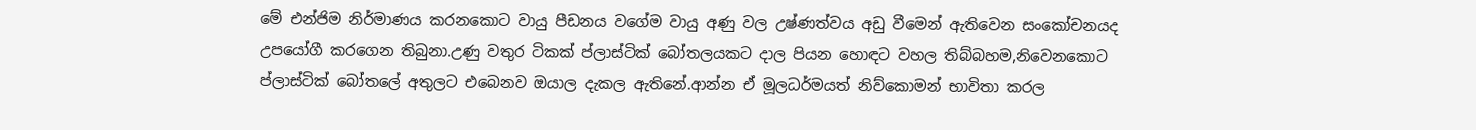මේ එන්ජිම නිර්මාණය කරනකොට වායු පීඩනය වගේම වායු අණු වල උෂ්ණත්වය අඩු වීමෙන් ඇතිවෙන සංකෝචනයද උපයෝගී කරගෙන තිබුනා.උණු වතුර ටිකක් ප්ලාස්ටික් බෝතලයකට දාල පියන හොඳට වහල තිබ්බහම,නිවෙනකොට ප්ලාස්ටික් බෝතලේ අතුලට එබෙනව ඔයාල දැකල ඇතිනේ.ආන්න ඒ මූලධර්මයත් නිව්කොමන් භාවිතා කරල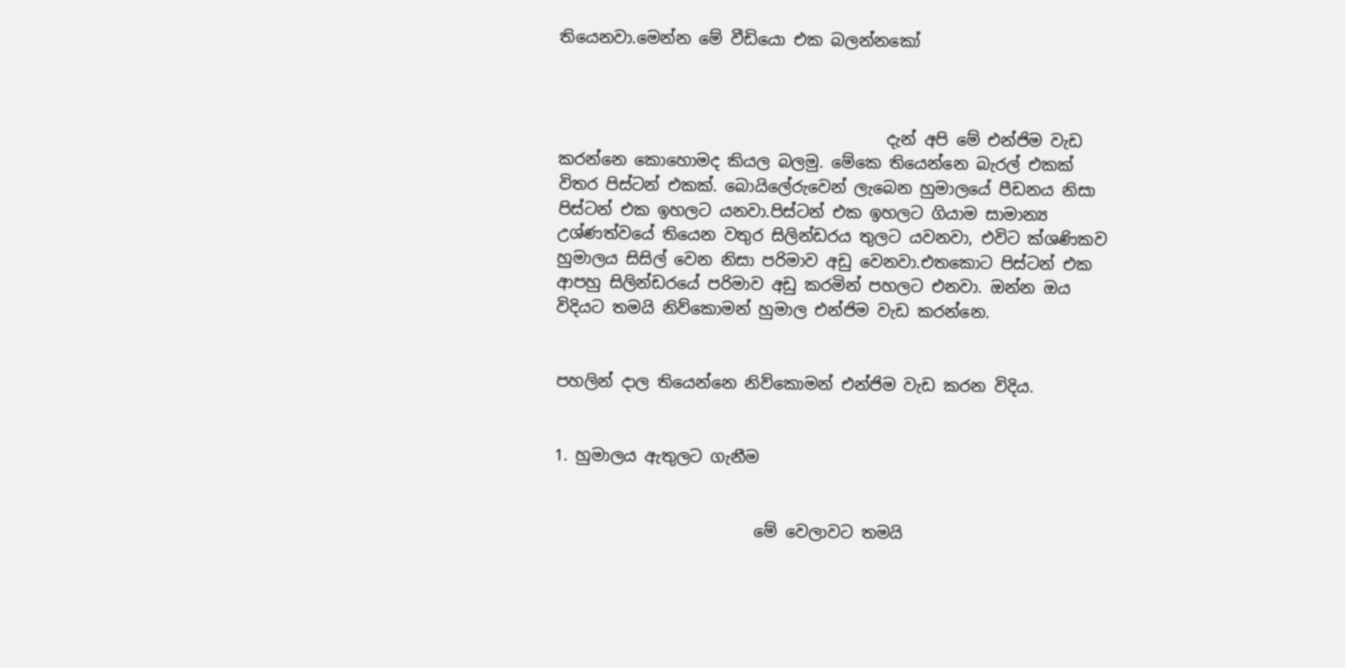තියෙනවා.මෙන්න මේ වීඩියො එක බලන්නකෝ



                                         දැන් අපි මේ එන්ජිම වැඩ කරන්නෙ කොහොමද කියල බලමු. මේකෙ තියෙන්නෙ බැරල් එකක් විතර පිස්ටන් එකක්. බොයිලේරුවෙන් ලැබෙන හුමාලයේ පීඩනය නිසා පිස්ටන් එක ඉහලට යනවා.පිස්ටන් එක ඉහලට ගියාම සාමාන්‍ය උශ්ණත්වයේ තියෙන වතුර සිලින්ඩරය තුලට යවනවා, එවිට ක්ශණිකව හුමාලය සිසිල් වෙන නිසා පරිමාව අඩු වෙනවා.එතකොට පිස්ටන් එක ආපහු සිලින්ඩරයේ පරිමාව අඩු කරමින් පහලට එනවා. ඔන්න ඔය විදියට තමයි නිව්කොමන් හුමාල එන්ජිම වැඩ කරන්නෙ.


පහලින් දාල තියෙන්නෙ නිව්කොමන් එන්ජිම වැඩ කරන විදිය.


1. හුමාලය ඇතුලට ගැනීම


                         මේ වෙලාවට තමයි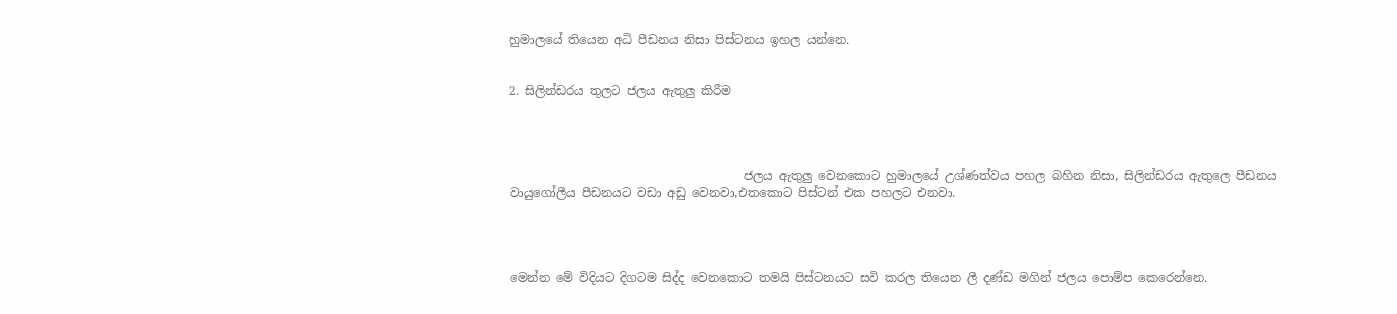හුමාලයේ තියෙන අධි පීඩනය නිසා පිස්ටනය ඉහල යන්නෙ.


2. සිලින්ඩරය තුලට ජලය ඇතුලු කිරීම




                                       ජලය ඇතුලු වෙනකොට හුමාලයේ උශ්ණත්වය පහල බහින නිසා, සිලින්ඩරය ඇතුලෙ පීඩනය වායුගෝලීය පීඩනයට වඩා අඩු වෙනවා,එතකොට පිස්ටන් එක පහලට එනවා.




මෙන්න මේ විදියට දිගටම සිද්ද වෙනකොට තමයි පිස්ටනයට සවි කරල තියෙන ලී දණ්ඩ මගින් ජලය පොම්ප කෙරෙන්නෙ.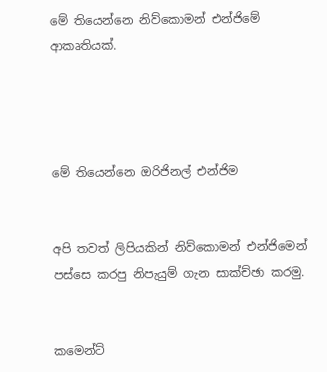මේ තියෙන්නෙ නිව්කොමන් එන්ජිමේ ආකෘතියක්.




මේ තියෙන්නෙ ඔරිජිනල් එන්ජිම


අපි තවත් ලිපියකින් නිව්කොමන් එන්ජිමෙන් පස්සෙ කරපු නිපැයුම් ගැන සාක්ච්ඡා කරමු.


කමෙන්ට්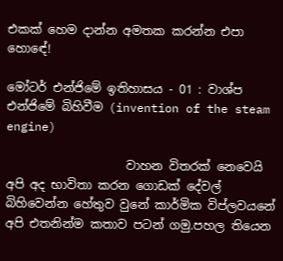එකක් හෙම දාන්න අමතක කරන්න එපා හොඳේ!

මෝටර් එන්ජිමේ ඉතිහාසය - 01 : වාශ්ප එන්ජිමේ බිහිවීම (invention of the steam engine)

                    වාහන විතරක් නෙවෙයි අපි අද භාවිතා කරන ගොඩක් දේවල් බිහිවෙන්න හේතුව වුනේ කාර්මික විප්ලවයනේ අපි එතනින්ම කතාව පටන් ගමු.පහල තියෙන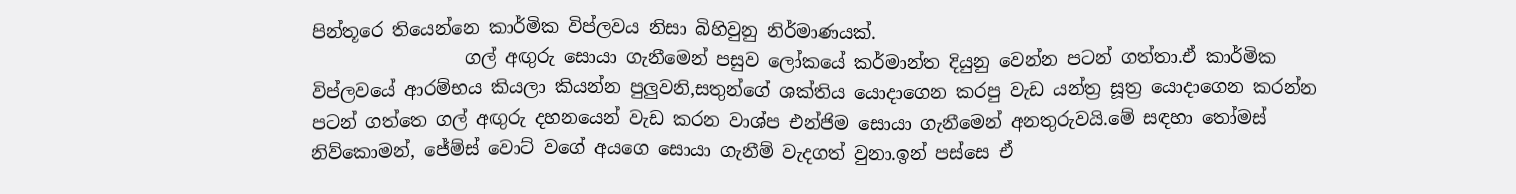පින්තූරෙ තියෙන්නෙ කාර්මික විප්ලවය නිසා බිහිවුනු නිර්මාණයක්.
                 ගල් අඟුරු සොයා ගැනීමෙන් පසුව ලෝකයේ කර්මාන්ත දියුනු වෙන්න පටන් ගත්තා.ඒ කාර්මික විප්ලවයේ ආරම්භය කියලා කියන්න පුලුවනි,සතුන්ගේ ශක්තිය යොදාගෙන කරපු වැඩ යන්ත්‍ර සූත්‍ර යොදාගෙන කරන්න පටන් ගත්තෙ ගල් අඟුරු දහනයෙන් වැඩ කරන වාශ්ප එන්ජිම සොයා ගැනීමෙන් අනතුරුවයි.මේ සඳහා තෝමස් නිව්කොමන්, ජේම්ස් වොට් වගේ අයගෙ සොයා ගැනීම් වැදගත් වුනා.ඉන් පස්සෙ ඒ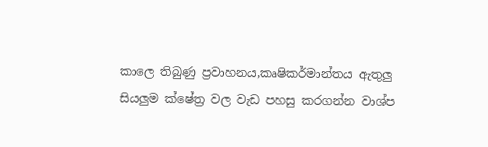කාලෙ තිබුණු ප්‍රවාහනය,කෘෂිකර්මාන්තය ඇතුලු සියලුම ක්ෂේත්‍ර වල වැඩ පහසු කරගන්න වාශ්ප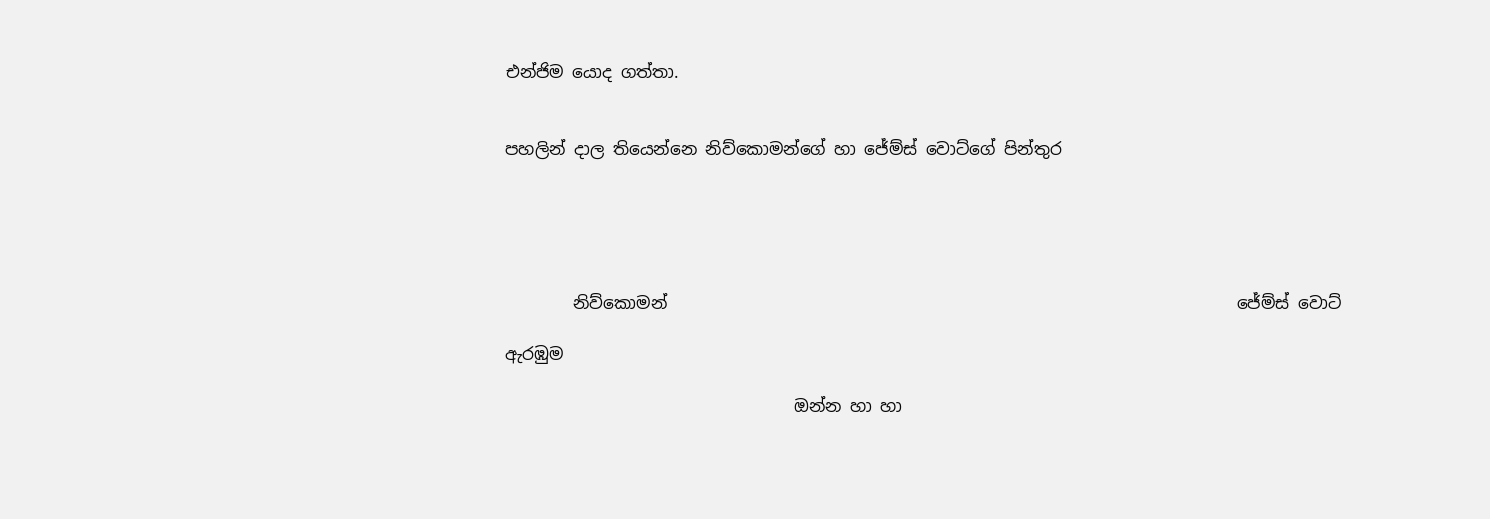එන්ජිම යොද ගත්තා.


පහලින් දාල තියෙන්නෙ නිව්කොමන්ගේ හා ජේම්ස් වොට්ගේ පින්තුර





        නිව්කොමන්                                                                   ජේම්ස් වොට්

ඇරඹුම

                                  ඔන්න හා හා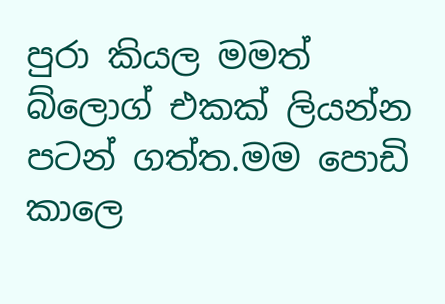පුරා කියල මමත් බ්ලොග් එකක් ලියන්න පටන් ගත්ත.මම පොඩි කාලෙ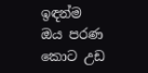ඉඳන්ම ඔය පරණ කොට උඩ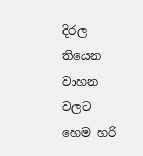දිරල තියෙන වාහන වලට හෙම හරි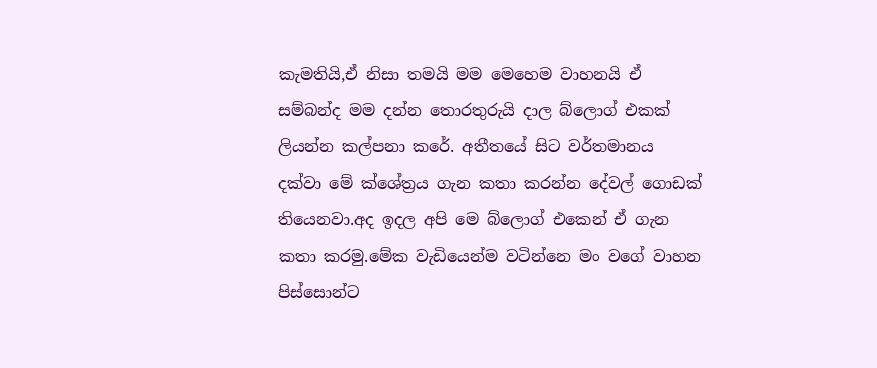කැමතියි,ඒ නිසා තමයි මම මෙහෙම වාහනයි ඒ සම්බන්ද මම දන්න තොරතුරුයි දාල බ්ලොග් එකක් ලියන්න කල්පනා කරේ. අතීතයේ සිට වර්තමානය දක්වා මේ ක්ශේත්‍රය ගැන කතා කරන්න දේවල් ගොඩක් තියෙනවා.අද ඉදල අපි මෙ බ්ලොග් එකෙන් ඒ ගැන කතා කරමු.මේක වැඩියෙන්ම වටින්නෙ මං වගේ වාහන පිස්සොන්ට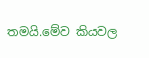තමයි.මේව කියවල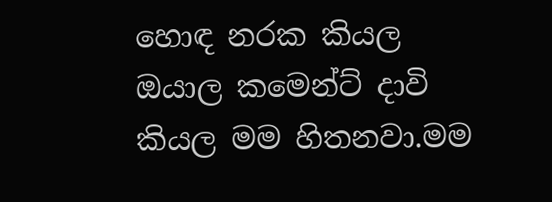හොඳ නරක කියල ඔයාල කමෙන්ට් දාවි කියල මම හිතනවා.මම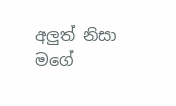අලුත් නිසා මගේ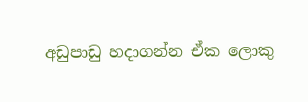අඩුපාඩු හදාගන්න ඒක ලොකු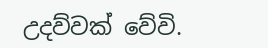උදව්වක් වේවි.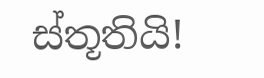ස්තූතියි!